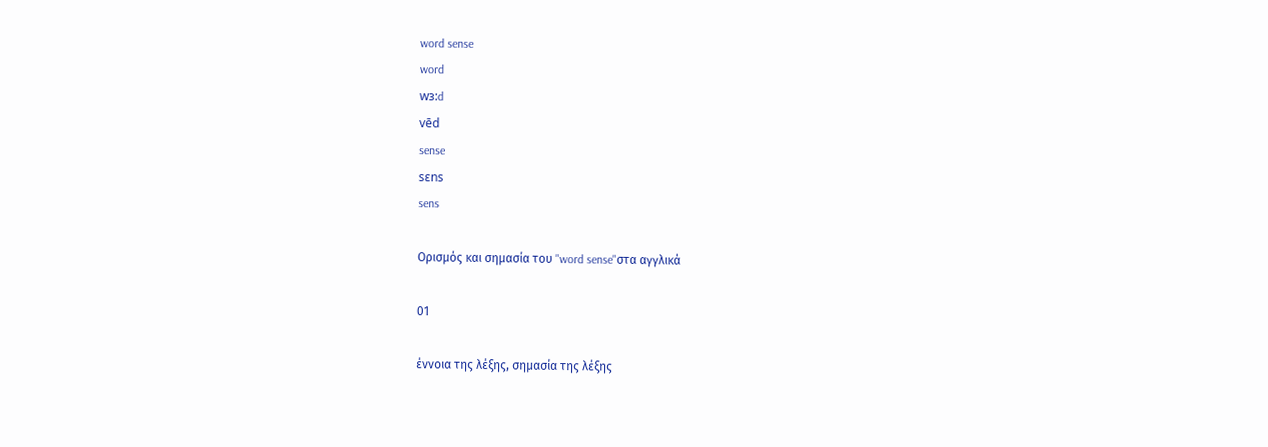word sense
word
wɜ:d
vēd
sense
sɛns
sens

Ορισμός και σημασία του "word sense"στα αγγλικά

01

έννοια της λέξης, σημασία της λέξης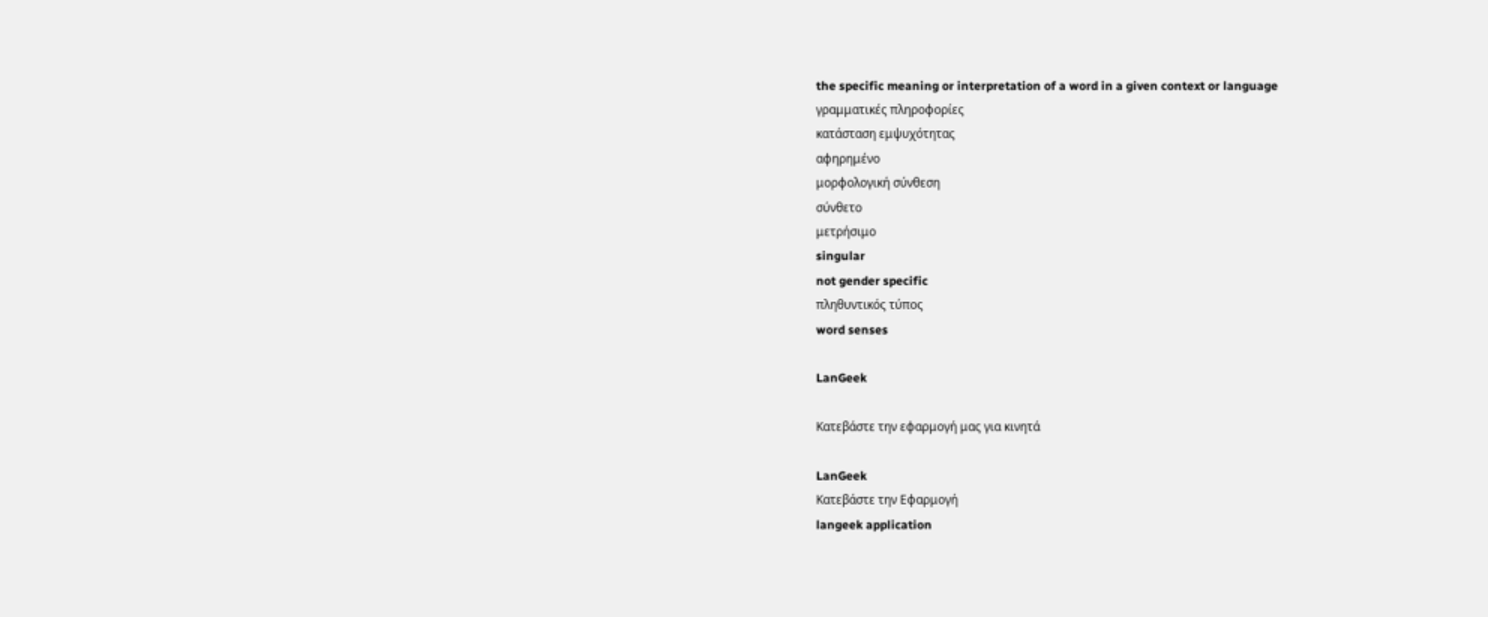the specific meaning or interpretation of a word in a given context or language
γραμματικές πληροφορίες
κατάσταση εμψυχότητας
αφηρημένο
μορφολογική σύνθεση
σύνθετο
μετρήσιμο
singular
not gender specific
πληθυντικός τύπος
word senses

LanGeek

Κατεβάστε την εφαρμογή μας για κινητά

LanGeek
Κατεβάστε την Εφαρμογή
langeek application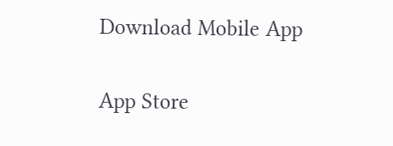Download Mobile App

App Store